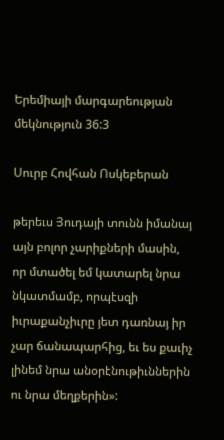Երեմիայի մարգարեության մեկնություն 36:3

Սուրբ Հովհան Ոսկեբերան

թերեւս Յուդայի տունն իմանայ այն բոլոր չարիքների մասին, որ մտածել եմ կատարել նրա նկատմամբ, որպէսզի իւրաքանչիւրը յետ դառնայ իր չար ճանապարհից, եւ ես քաւիչ լինեմ նրա անօրէնութիւններին ու նրա մեղքերին»: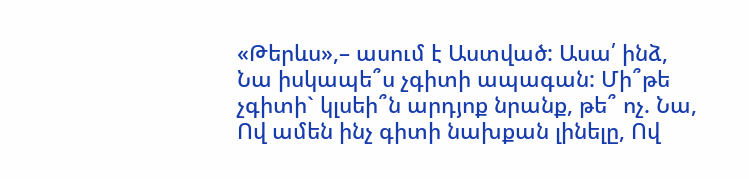«Թերևս»,– ասում է Աստված: Ասա՛ ինձ, Նա իսկապե՞ս չգիտի ապագան: Մի՞թե չգիտի` կլսեի՞ն արդյոք նրանք, թե՞ ոչ. Նա, Ով ամեն ինչ գիտի նախքան լինելը, Ով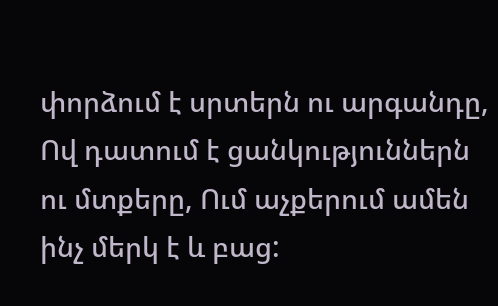փորձում է սրտերն ու արգանդը, Ով դատում է ցանկություններն ու մտքերը, Ում աչքերում ամեն ինչ մերկ է և բաց: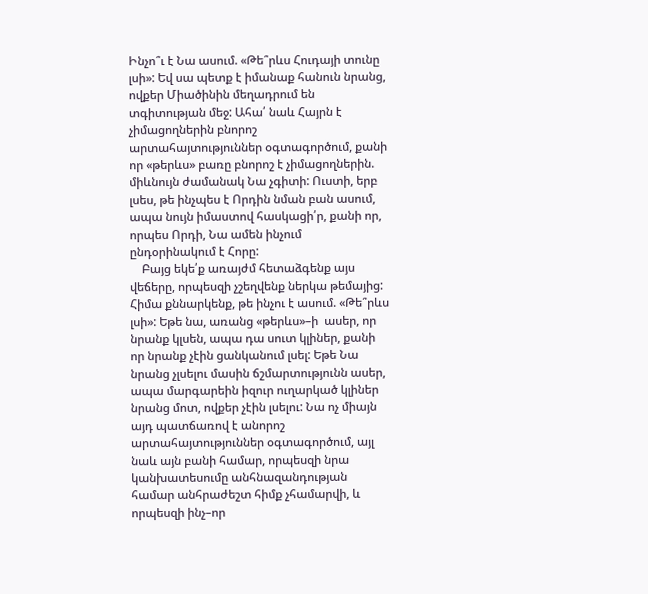Ինչո՞ւ է Նա ասում. «Թե՞րևս Հուդայի տունը լսի»: Եվ սա պետք է իմանաք հանուն նրանց, ովքեր Միածինին մեղադրում են տգիտության մեջ: Ահա՛ նաև Հայրն է չիմացողներին բնորոշ արտահայտություններ օգտագործում, քանի որ «թերևս» բառը բնորոշ է չիմացողներին. միևնույն ժամանակ Նա չգիտի: Ուստի, երբ լսես, թե ինչպես է Որդին նման բան ասում, ապա նույն իմաստով հասկացի՛ր, քանի որ, որպես Որդի, Նա ամեն ինչում ընդօրինակում է Հորը:
    Բայց եկե՛ք առայժմ հետաձգենք այս վեճերը, որպեսզի չշեղվենք ներկա թեմայից: Հիմա քննարկենք, թե ինչու է ասում. «Թե՞րևս լսի»: Եթե նա, առանց «թերևս»–ի  ասեր, որ նրանք կլսեն, ապա դա սուտ կլիներ, քանի որ նրանք չէին ցանկանում լսել: Եթե Նա նրանց չլսելու մասին ճշմարտությունն ասեր, ապա մարգարեին իզուր ուղարկած կլիներ նրանց մոտ, ովքեր չէին լսելու: Նա ոչ միայն այդ պատճառով է անորոշ արտահայտություններ օգտագործում, այլ նաև այն բանի համար, որպեսզի նրա կանխատեսումը անհնազանդության համար անհրաժեշտ հիմք չհամարվի, և որպեսզի ինչ–որ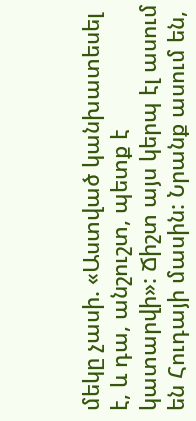մեկը չասի. «Աստված կանխատեսել է, և դա, անշուշտ, պետք է կատարվի»: Ճիշտ այս կերպ էլ ասում են Հուդայի մասին: Նրանք ասում են,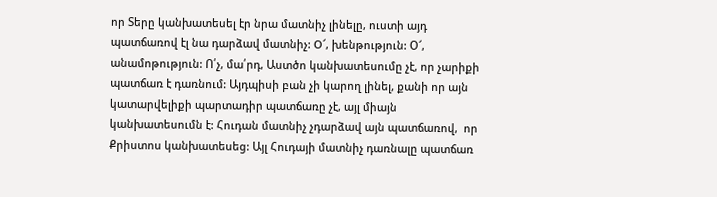որ Տերը կանխատեսել էր նրա մատնիչ լինելը, ուստի այդ պատճառով էլ նա դարձավ մատնիչ: O՜, խենթություն: Օ՜, անամոթություն: Ո՛չ, մա՛րդ, Աստծո կանխատեսումը չէ, որ չարիքի պատճառ է դառնում: Այդպիսի բան չի կարող լինել, քանի որ այն կատարվելիքի պարտադիր պատճառը չէ, այլ միայն կանխատեսումն է: Հուդան մատնիչ չդարձավ այն պատճառով,  որ Քրիստոս կանխատեսեց: Այլ Հուդայի մատնիչ դառնալը պատճառ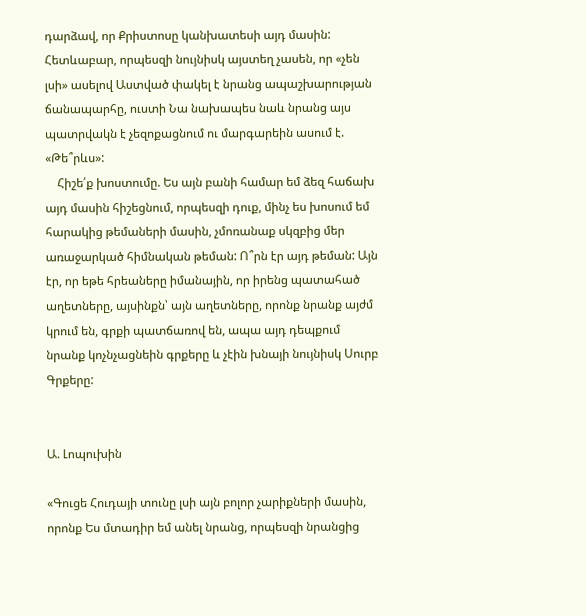դարձավ, որ Քրիստոսը կանխատեսի այդ մասին: Հետևաբար, որպեսզի նույնիսկ այստեղ չասեն, որ «չեն լսի» ասելով Աստված փակել է նրանց ապաշխարության ճանապարհը, ուստի Նա նախապես նաև նրանց այս պատրվակն է չեզոքացնում ու մարգարեին ասում է. «Թե՞րևս»:
    Հիշե՛ք խոստումը. Ես այն բանի համար եմ ձեզ հաճախ այդ մասին հիշեցնում, որպեսզի դուք, մինչ ես խոսում եմ հարակից թեմաների մասին, չմոռանաք սկզբից մեր առաջարկած հիմնական թեման: Ո՞րն էր այդ թեման: Այն էր, որ եթե հրեաները իմանային, որ իրենց պատահած աղետները, այսինքն՝ այն աղետները, որոնք նրանք այժմ կրում են, գրքի պատճառով են, ապա այդ դեպքում նրանք կոչնչացնեին գրքերը և չէին խնայի նույնիսկ Սուրբ Գրքերը:


Ա. Լոպուխին

«Գուցե Հուդայի տունը լսի այն բոլոր չարիքների մասին, որոնք Ես մտադիր եմ անել նրանց, որպեսզի նրանցից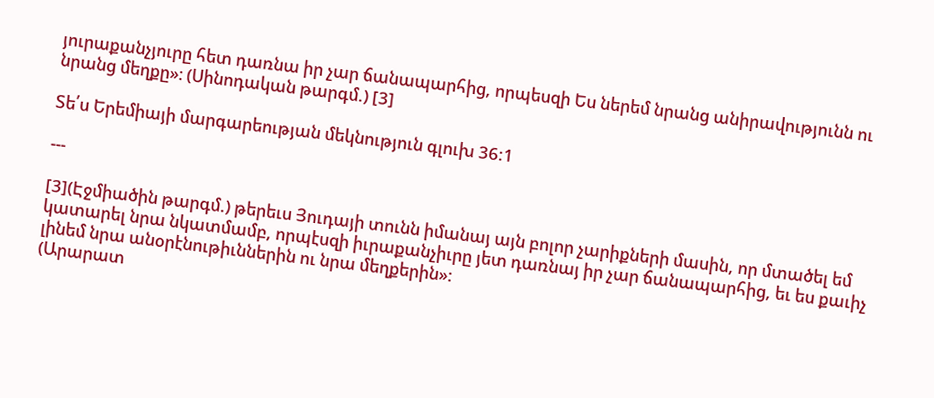յուրաքանչյուրը հետ դառնա իր չար ճանապարհից, որպեսզի Ես ներեմ նրանց անիրավությունն ու նրանց մեղքը»։ (Սինոդական թարգմ.) [3]

Տե՛ս Երեմիայի մարգարեության մեկնություն գլուխ 36:1

---

[3](Էջմիածին թարգմ.) թերեւս Յուդայի տունն իմանայ այն բոլոր չարիքների մասին, որ մտածել եմ կատարել նրա նկատմամբ, որպէսզի իւրաքանչիւրը յետ դառնայ իր չար ճանապարհից, եւ ես քաւիչ լինեմ նրա անօրէնութիւններին ու նրա մեղքերին»:
(Արարատ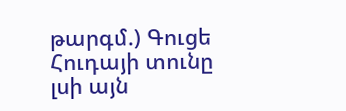թարգմ.) Գուցե Հուդայի տունը լսի այն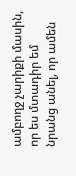ամբողջ չարիքի մասին, որ ես մտադիր եմ նրանց անել, որ ամեն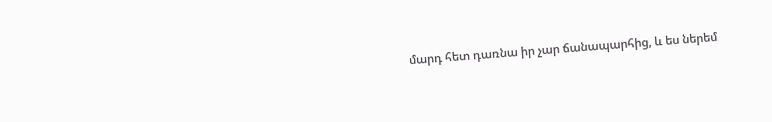մարդ հետ դառնա իր չար ճանապարհից, և ես ներեմ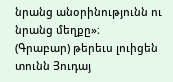նրանց անօրինությունն ու նրանց մեղքը»։
(Գրաբար) թերեւս լուիցեն տունն Յուդայ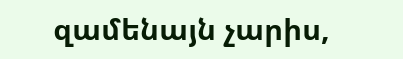զամենայն չարիս,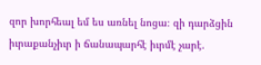զոր խորհեալ եմ ես առնել նոցա։ զի դարձցին իւրաքանչիւր ի ճանապարհէ իւրմէ չարէ.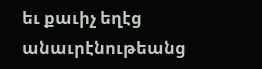եւ քաւիչ եղէց անաւրէնութեանց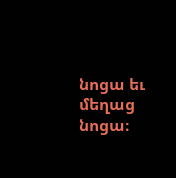նոցա եւ մեղաց նոցա։